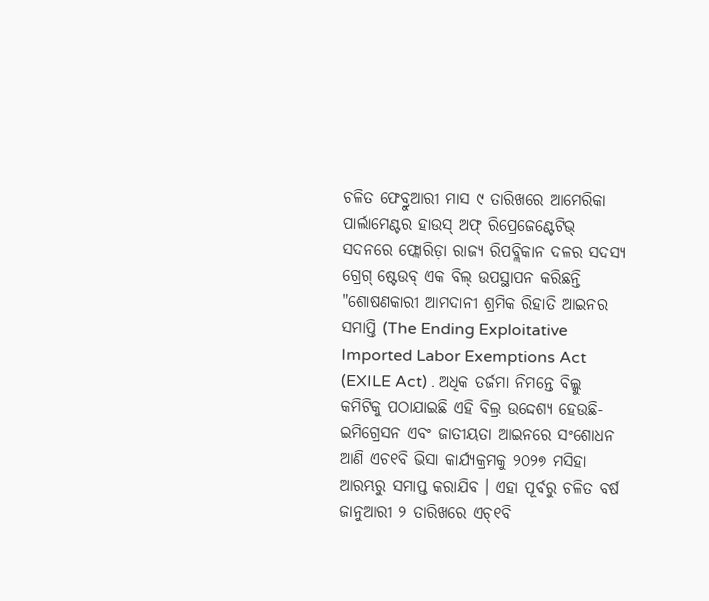ଚଳିତ ଫେବ୍ରୁଆରୀ ମାସ ୯ ତାରିଖରେ ଆମେରିକା ପାର୍ଲାମେଣ୍ଟର ହାଉସ୍ ଅଫ୍ ରିପ୍ରେଜେଣ୍ଟେଟିଭ୍ ସଦନରେ ଫ୍ଲୋରିଡ଼ା ରାଜ୍ୟ ରିପବ୍ଲିକାନ ଦଳର ସଦସ୍ୟ ଗ୍ରେଗ୍ ଷ୍ଟେଉବ୍ ଏକ ବିଲ୍ ଉପସ୍ଥାପନ କରିଛନ୍ତି "ଶୋଷଣକାରୀ ଆମଦାନୀ ଶ୍ରମିକ ରିହାତି ଆଇନର ସମାପ୍ତି (The Ending Exploitative Imported Labor Exemptions Act (EXILE Act) . ଅଧିକ ତର୍ଜମା ନିମନ୍ତେ ବିଲ୍କୁ କମିଟିକୁ ପଠାଯାଇଛି ଏହି ବିଲ୍ର ଉଦ୍ଦେଶ୍ୟ ହେଉଛି- ଇମିଗ୍ରେସନ ଏବଂ ଜାତୀୟତା ଆଇନରେ ସଂଶୋଧନ ଆଣି ଏଚ୧ବି ଭିସା କାର୍ଯ୍ୟକ୍ରମକୁ ୨୦୨୭ ମସିହା ଆରମ୍ଭରୁ ସମାପ୍ତ କରାଯିବ । ଏହା ପୂର୍ବରୁ ଚଳିତ ବର୍ଷ ଜାନୁଆରୀ ୨ ତାରିଖରେ ଏଚ୍୧ବି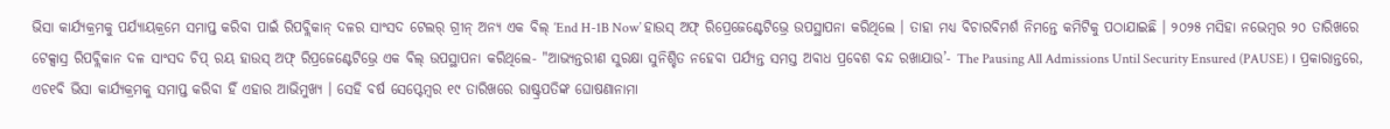ଭିସା କାର୍ଯ୍ୟକ୍ରମକୁ ପର୍ଯ୍ୟାୟକ୍ରମେ ସମାପ୍ତ କରିବା ପାଇଁ ରିପବ୍ଲିକାନ୍ ଦଳର ସାଂସଦ ଟେଲର୍ ଗ୍ରୀନ୍ ଅନ୍ୟ ଏକ ବିଲ୍ ‘End H-1B Now’ ହାଉସ୍ ଅଫ୍ ରିପ୍ରେଜେଣ୍ଟେଟିଭ୍ରେ ଉପସ୍ଥାପନା କରିଥିଲେ । ତାହା ମଧ୍ୟ ବିଚାରବିମର୍ଶ ନିମନ୍ତେ କମିଟିକୁ ପଠାଯାଇଛି । ୨୦୨୫ ମସିହା ନଭେମ୍ବର ୨୦ ତାରିଖରେ ଟେକ୍ସାସ୍ର ରିପବ୍ଲିକାନ ଦଳ ସାଂସଦ ଚିପ୍ ରୟ ହାଉସ୍ ଅଫ୍ ରିପ୍ରଜେଣ୍ଟେଟିଭ୍ରେ ଏକ ବିଲ୍ ଉପସ୍ଥାପନା କରିଥିଲେ- "ଆଭ୍ୟନ୍ତରୀଣ ସୁରକ୍ଷା ସୁନିଶ୍ଚିତ ନହେବା ପର୍ଯ୍ୟନ୍ତ ସମସ୍ତ ଅବାଧ ପ୍ରବେଶ ବନ୍ଦ ରଖାଯାଉ’- The Pausing All Admissions Until Security Ensured (PAUSE) । ପ୍ରକାରାନ୍ତରେ, ଏଚ୧ବି ଭିସା କାର୍ଯ୍ୟକ୍ରମକୁ ସମାପ୍ତ କରିବା ହିଁ ଏହାର ଆଭିମୁଖ୍ୟ । ସେହି ବର୍ଷ ସେପ୍ଟେମ୍ବର ୧୯ ତାରିଖରେ ରାଷ୍ଟ୍ରପତିଙ୍କ ଘୋଷଣାନାମା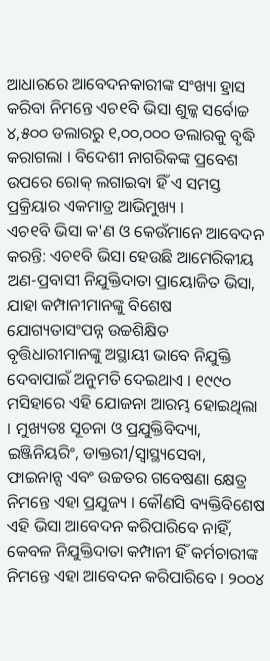ଆଧାରରେ ଆବେଦନକାରୀଙ୍କ ସଂଖ୍ୟା ହ୍ରାସ କରିବା ନିମନ୍ତେ ଏଚ୧ବି ଭିସା ଶୁଳ୍କ ସର୍ବୋଚ୍ଚ ୪,୫୦୦ ଡଲାରରୁ ୧,୦୦,୦୦୦ ଡଲାରକୁ ବୃଦ୍ଧି କରାଗଲା । ବିଦେଶୀ ନାଗରିକଙ୍କ ପ୍ରବେଶ ଉପରେ ରୋକ୍ ଲଗାଇବା ହିଁ ଏ ସମସ୍ତ ପ୍ରକ୍ରିୟାର ଏକମାତ୍ର ଆଭିମୁଖ୍ୟ ।
ଏଚ୧ବି ଭିସା କ'ଣ ଓ କେଉଁମାନେ ଆବେଦନ କରନ୍ତି: ଏଚ୧ବି ଭିସା ହେଉଛି ଆମେରିକୀୟ ଅଣ-ପ୍ରବାସୀ ନିଯୁକ୍ତିଦାତା ପ୍ରାୟୋଜିତ ଭିସା, ଯାହା କମ୍ପାନୀମାନଙ୍କୁ ବିଶେଷ ଯୋଗ୍ୟତାସଂପନ୍ନ ଉଚ୍ଚଶିକ୍ଷିତ ବୃତ୍ତିଧାରୀମାନଙ୍କୁ ଅସ୍ଥାୟୀ ଭାବେ ନିଯୁକ୍ତି ଦେବାପାଇଁ ଅନୁମତି ଦେଇଥାଏ । ୧୯୯୦ ମସିହାରେ ଏହି ଯୋଜନା ଆରମ୍ଭ ହୋଇଥିଲା । ମୁଖ୍ୟତଃ ସୂଚନା ଓ ପ୍ରଯୁକ୍ତିବିଦ୍ୟା, ଇଞ୍ଜିନିୟରିଂ, ଡାକ୍ତରୀ/ସ୍ୱାସ୍ଥ୍ୟସେବା, ଫାଇନାନ୍ସ ଏବଂ ଉଚ୍ଚତର ଗବେଷଣା କ୍ଷେତ୍ର ନିମନ୍ତେ ଏହା ପ୍ରଯୁଜ୍ୟ । କୌଣସି ବ୍ୟକ୍ତିବିଶେଷ ଏହି ଭିସା ଆବେଦନ କରିପାରିବେ ନାହିଁ, କେବଳ ନିଯୁକ୍ତିଦାତା କମ୍ପାନୀ ହିଁ କର୍ମଚାରୀଙ୍କ ନିମନ୍ତେ ଏହା ଆବେଦନ କରିପାରିବେ । ୨୦୦୪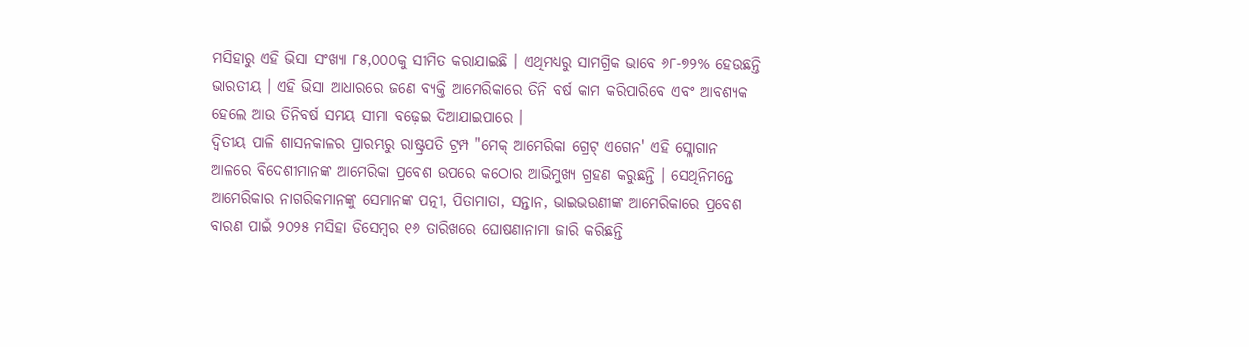ମସିହାରୁ ଏହି ଭିସା ସଂଖ୍ୟା ୮୫,୦୦୦କୁ ସୀମିତ କରାଯାଇଛି । ଏଥିମଧ୍ୟରୁ ସାମଗ୍ରିକ ଭାବେ ୬୮-୭୨% ହେଉଛନ୍ତି ଭାରତୀୟ । ଏହି ଭିସା ଆଧାରରେ ଜଣେ ବ୍ୟକ୍ତି ଆମେରିକାରେ ତିନି ବର୍ଷ କାମ କରିପାରିବେ ଏବଂ ଆବଶ୍ୟକ ହେଲେ ଆଉ ତିନିବର୍ଷ ସମୟ ସୀମା ବଢ଼େଇ ଦିଆଯାଇପାରେ ।
ଦ୍ୱିତୀୟ ପାଳି ଶାସନକାଳର ପ୍ରାରମ୍ଭରୁ ରାଷ୍ଟ୍ରପତି ଟ୍ରମ୍ପ "ମେକ୍ ଆମେରିକା ଗ୍ରେଟ୍ ଏଗେନ' ଏହି ସ୍ଳୋଗାନ ଆଳରେ ବିଦେଶୀମାନଙ୍କ ଆମେରିକା ପ୍ରବେଶ ଉପରେ କଠୋର ଆଭିମୁଖ୍ୟ ଗ୍ରହଣ କରୁଛନ୍ତି । ସେଥିନିମନ୍ତେ ଆମେରିକାର ନାଗରିକମାନଙ୍କୁ ସେମାନଙ୍କ ପତ୍ନୀ, ପିତାମାତା, ସନ୍ତାନ, ଭାଇଭଉଣୀଙ୍କ ଆମେରିକାରେ ପ୍ରବେଶ ବାରଣ ପାଇଁ ୨୦୨୫ ମସିହା ଡିସେମ୍ବର ୧୬ ତାରିଖରେ ଘୋଷଣାନାମା ଜାରି କରିଛନ୍ତି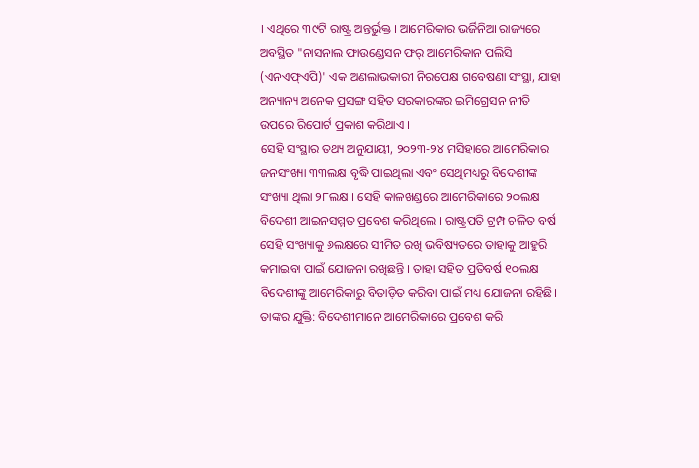। ଏଥିରେ ୩୯ଟି ରାଷ୍ଟ୍ର ଅନ୍ତର୍ଭୁକ୍ତ । ଆମେରିକାର ଭର୍ଜିନିଆ ରାଜ୍ୟରେ ଅବସ୍ଥିତ "ନାସନାଲ ଫାଉଣ୍ଡେସନ ଫର୍ ଆମେରିକାନ ପଲିସି (ଏନଏଫ୍ଏପି)' ଏକ ଅଣଲାଭକାରୀ ନିରପେକ୍ଷ ଗବେଷଣା ସଂସ୍ଥା, ଯାହା ଅନ୍ୟାନ୍ୟ ଅନେକ ପ୍ରସଙ୍ଗ ସହିତ ସରକାରଙ୍କର ଇମିଗ୍ରେସନ ନୀତି ଉପରେ ରିପୋର୍ଟ ପ୍ରକାଶ କରିଥାଏ ।
ସେହି ସଂସ୍ଥାର ତଥ୍ୟ ଅନୁଯାୟୀ, ୨୦୨୩-୨୪ ମସିହାରେ ଆମେରିକାର ଜନସଂଖ୍ୟା ୩୩ଲକ୍ଷ ବୃଦ୍ଧି ପାଇଥିଲା ଏବଂ ସେଥିମଧ୍ୟରୁ ବିଦେଶୀଙ୍କ ସଂଖ୍ୟା ଥିଲା ୨୮ଲକ୍ଷ । ସେହି କାଳଖଣ୍ଡରେ ଆମେରିକାରେ ୨୦ଲକ୍ଷ ବିଦେଶୀ ଆଇନସମ୍ମତ ପ୍ରବେଶ କରିଥିଲେ । ରାଷ୍ଟ୍ରପତି ଟ୍ରମ୍ପ ଚଳିତ ବର୍ଷ ସେହି ସଂଖ୍ୟାକୁ ୬ଲକ୍ଷରେ ସୀମିତ ରଖି ଭବିଷ୍ୟତରେ ତାହାକୁ ଆହୁରି କମାଇବା ପାଇଁ ଯୋଜନା ରଖିଛନ୍ତି । ତାହା ସହିତ ପ୍ରତିବର୍ଷ ୧୦ଲକ୍ଷ ବିଦେଶୀଙ୍କୁ ଆମେରିକାରୁ ବିତାଡ଼ିତ କରିବା ପାଇଁ ମଧ୍ୟ ଯୋଜନା ରହିଛି। ତାଙ୍କର ଯୁକ୍ତି: ବିଦେଶୀମାନେ ଆମେରିକାରେ ପ୍ରବେଶ କରି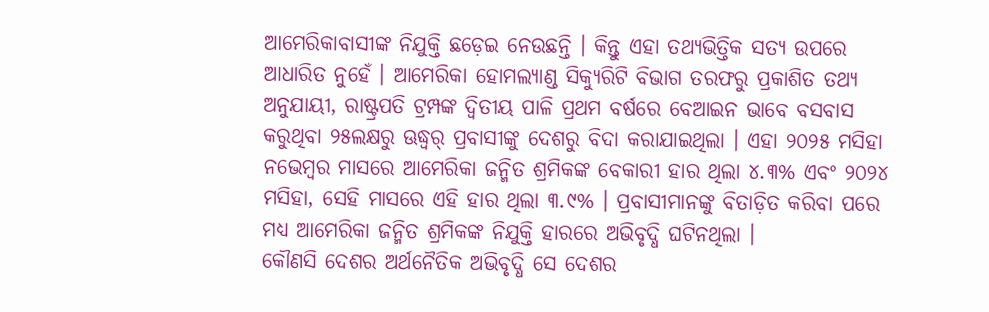ଆମେରିକାବାସୀଙ୍କ ନିଯୁକ୍ତି ଛଡ଼େଇ ନେଉଛନ୍ତି । କିନ୍ତୁ ଏହା ତଥ୍ୟଭିତ୍ତିକ ସତ୍ୟ ଉପରେ ଆଧାରିତ ନୁହେଁ । ଆମେରିକା ହୋମଲ୍ୟାଣ୍ଡ ସିକ୍ୟୁରିଟି ବିଭାଗ ତରଫରୁ ପ୍ରକାଶିତ ତଥ୍ୟ ଅନୁଯାୟୀ, ରାଷ୍ଟ୍ରପତି ଟ୍ରମ୍ପଙ୍କ ଦ୍ୱିତୀୟ ପାଳି ପ୍ରଥମ ବର୍ଷରେ ବେଆଇନ ଭାବେ ବସବାସ କରୁଥିବା ୨୫ଲକ୍ଷରୁ ଊଦ୍ଧ୍ୱର୍ ପ୍ରବାସୀଙ୍କୁ ଦେଶରୁ ବିଦା କରାଯାଇଥିଲା । ଏହା ୨୦୨୫ ମସିହା ନଭେମ୍ବର ମାସରେ ଆମେରିକା ଜନ୍ମିତ ଶ୍ରମିକଙ୍କ ବେକାରୀ ହାର ଥିଲା ୪.୩% ଏବଂ ୨୦୨୪ ମସିହା, ସେହି ମାସରେ ଏହି ହାର ଥିଲା ୩.୯% । ପ୍ରବାସୀମାନଙ୍କୁ ବିତାଡ଼ିତ କରିବା ପରେ ମଧ୍ୟ ଆମେରିକା ଜନ୍ମିତ ଶ୍ରମିକଙ୍କ ନିଯୁକ୍ତି ହାରରେ ଅଭିବୃଦ୍ଧି ଘଟିନଥିଲା ।
କୌଣସି ଦେଶର ଅର୍ଥନୈତିକ ଅଭିବୃଦ୍ଧି ସେ ଦେଶର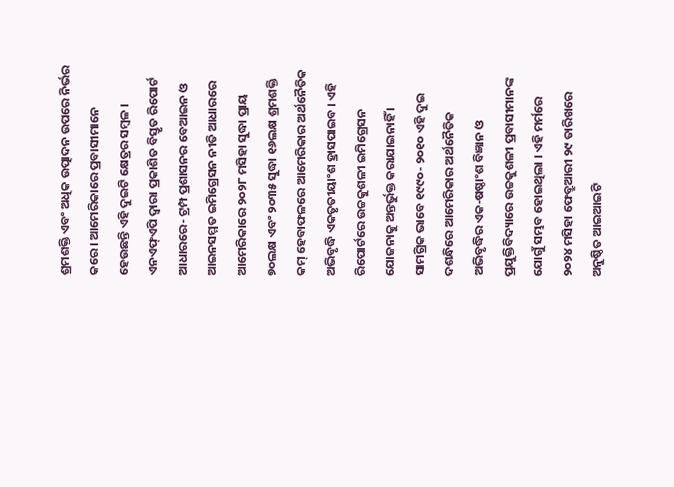ଶ୍ରମଶକ୍ତି ଏବଂ ଅଧିକ ଉତ୍ପାଦନ ଉପରେ ନିର୍ଭର କରେ । ଆମେରିକାରେ ପ୍ରବାସୀମାନେ ହେଉଛନ୍ତି ଏହି ଦୁଇଟି କ୍ଷେତ୍ରର ସମ୍ବଳ । ଏନଏଫ୍ଏପି ଦ୍ୱାରା ପ୍ରକାଶିତ ବିସ୍ତୃତ ରିପୋର୍ଟ ଆଧାରରେ- ଟ୍ରମ୍ପ ପ୍ରଶାସନର ବେଆଇନ ଓ ଆଇନସମ୍ମତ ଇମିଗ୍ରେସନ ନୀତି ଆଧାରରେ ଆମେରିକାରେ ୨୦୨୮ ମସିହା ସୁଦ୍ଧା ପ୍ରାୟ ୭୦ଲକ୍ଷ ଏବଂ ୨୦୩୫ ସୁଦ୍ଧା ୧୬ଲକ୍ଷ ଶ୍ରମଶକ୍ତି କମ୍ ହେବାଫଳରେ ଆମେରିକାର ଅର୍ଥନୈତିକ ଅଭିବୃଦ୍ଧି ଏକତୃତୀୟାଂଶ ହ୍ରାସପାଇବ । ଏହି ରିପୋର୍ଟରେ ଉଚ୍ଚକୁଶଳୀ ଇମିଗ୍ରେସନ ଯୋଜନାକୁ ଅନ୍ତର୍ଭୁକ୍ତ କରାଯାଇନାହିଁ । ସାମଗ୍ରିକ ଭାବେ ୧୯୯୦- ୨୦୧୦ ଏହି ଦୁଇ ଦଶନ୍ଧିରେ ଆମେରିକାର ଅର୍ଥନୈତିକ ଅଭିବୃଦ୍ଧିର ଏକ-ଷଷ୍ଠାଂଶ ବିଜ୍ଞାନ ଓ ପ୍ରଯୁକ୍ତିବିଦ୍ୟାରେ ଉଚ୍ଚକୁଶଳୀ ପ୍ରବାସୀମାନଙ୍କ ଯୋଗୁଁ ସମ୍ଭବ ହୋଇଥିଲା । ଏହି ମର୍ମରେ ୨୦୨୪ ମସିହା ଫେବ୍ରୁଆରୀ ୨୯ ତାରିଖରେ ଅନୁଷ୍ଠିତ ଆଇଆଇଟି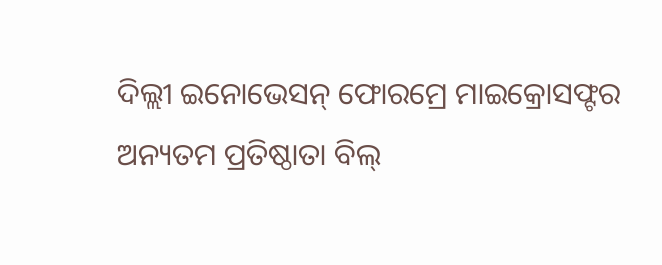ଦିଲ୍ଲୀ ଇନୋଭେସନ୍ ଫୋରମ୍ରେ ମାଇକ୍ରୋସଫ୍ଟର ଅନ୍ୟତମ ପ୍ରତିଷ୍ଠାତା ବିଲ୍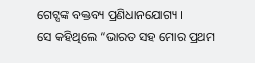ଗେଟ୍ସଙ୍କ ବକ୍ତବ୍ୟ ପ୍ରଣିଧାନଯୋଗ୍ୟ ।
ସେ କହିଥିଲେ “ଭାରତ ସହ ମୋର ପ୍ରଥମ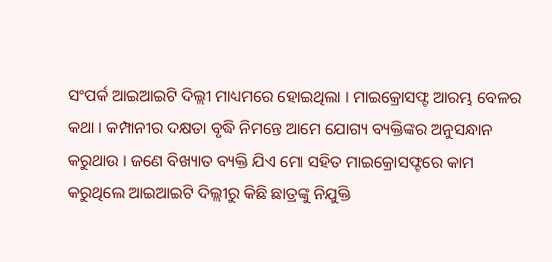ସଂପର୍କ ଆଇଆଇଟି ଦିଲ୍ଲୀ ମାଧ୍ୟମରେ ହୋଇଥିଲା । ମାଇକ୍ରୋସଫ୍ଟ ଆରମ୍ଭ ବେଳର କଥା । କମ୍ପାନୀର ଦକ୍ଷତା ବୃଦ୍ଧି ନିମନ୍ତେ ଆମେ ଯୋଗ୍ୟ ବ୍ୟକ୍ତିଙ୍କର ଅନୁସନ୍ଧାନ କରୁଥାଉ । ଜଣେ ବିଖ୍ୟାତ ବ୍ୟକ୍ତି ଯିଏ ମୋ ସହିତ ମାଇକ୍ରୋସଫ୍ଟରେ କାମ କରୁଥିଲେ ଆଇଆଇଟି ଦିଲ୍ଲୀରୁ କିଛି ଛାତ୍ରଙ୍କୁ ନିଯୁକ୍ତି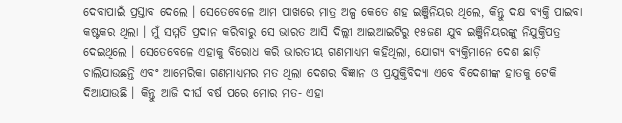ଦେବାପାଇଁ ପ୍ରସ୍ତାବ ଦେଲେ । ସେତେବେଳେ ଆମ ପାଖରେ ମାତ୍ର ଅଳ୍ପ କେତେ ଶହ ଇଞ୍ଜିନିୟର ଥିଲେ, କିନ୍ତୁ ଦକ୍ଷ ବ୍ୟକ୍ତି ପାଇବା କଷ୍ଟକର ଥିଲା । ମୁଁ ସମ୍ମତି ପ୍ରଦାନ କରିବାରୁ ସେ ଭାରତ ଆସି ଦିଲ୍ଲୀ ଆଇଆଇଟିରୁ ୧୫ଜଣ ଯୁବ ଇଞ୍ଜିନିୟରଙ୍କୁ ନିଯୁକ୍ତିପତ୍ର ଦେଇଥିଲେ । ସେତେବେଳେ ଏହାକୁ ବିରୋଧ କରି ଭାରତୀୟ ଗଣମାଧ୍ୟମ କହିଥିଲା, ଯୋଗ୍ୟ ବ୍ୟକ୍ତିମାନେ ଦେଶ ଛାଡ଼ି ଚାଲିଯାଉଛନ୍ତି ଏବଂ ଆମେରିକା ଗଣମାଧ୍ୟମର ମତ ଥିଲା ଦେଶର ବିଜ୍ଞାନ ଓ ପ୍ରଯୁକ୍ତିବିଦ୍ୟା ଏବେ ବିଦେଶୀଙ୍କ ହାତକୁ ଟେକି ଦିଆଯାଉଛି । କିନ୍ତୁ ଆଜି ଦୀର୍ଘ ବର୍ଷ ପରେ ମୋର ମତ- ଏହା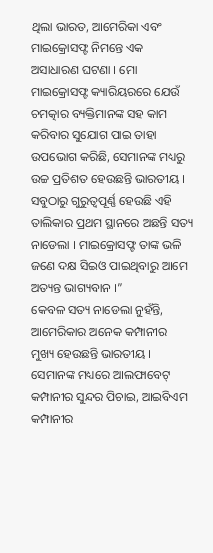ଥିଲା ଭାରତ, ଆମେରିକା ଏବଂ ମାଇକ୍ରୋସଫ୍ଟ ନିମନ୍ତେ ଏକ ଅସାଧାରଣ ଘଟଣା । ମୋ ମାଇକ୍ରୋସଫ୍ଟ କ୍ୟାରିୟରରେ ଯେଉଁ ଚମତ୍କାର ବ୍ୟକ୍ତିମାନଙ୍କ ସହ କାମ କରିବାର ସୁଯୋଗ ପାଇ ତାହା ଉପଭୋଗ କରିଛି, ସେମାନଙ୍କ ମଧ୍ୟରୁ ଉଚ୍ଚ ପ୍ରତିଶତ ହେଉଛନ୍ତି ଭାରତୀୟ । ସବୁଠାରୁ ଗୁରୁତ୍ୱପୂର୍ଣ୍ଣ ହେଉଛି ଏହି ତାଲିକାର ପ୍ରଥମ ସ୍ଥାନରେ ଅଛନ୍ତି ସତ୍ୟ ନାଡେଲା । ମାଇକ୍ରୋସଫ୍ଟ ତାଙ୍କ ଭଳି ଜଣେ ଦକ୍ଷ ସିଇଓ ପାଇଥିବାରୁ ଆମେ ଅତ୍ୟନ୍ତ ଭାଗ୍ୟବାନ ।”
କେବଳ ସତ୍ୟ ନାଡେଲା ନୁହଁନ୍ତି, ଆମେରିକାର ଅନେକ କମ୍ପାନୀର ମୁଖ୍ୟ ହେଉଛନ୍ତି ଭାରତୀୟ । ସେମାନଙ୍କ ମଧ୍ୟରେ ଆଲଫାବେଟ୍ କମ୍ପାନୀର ସୁନ୍ଦର ପିଚାଇ, ଆଇବିଏମ କମ୍ପାନୀର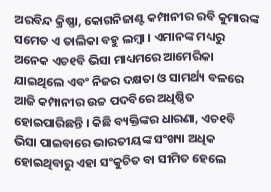ଅରବିନ୍ଦ କ୍ରିଷ୍ଣା, କୋଗନିଜାଣ୍ଟ କମ୍ପାନୀର ରବି କୁମାରଙ୍କ ସମେତ ଏ ତାଲିକା ବହୁ ଲମ୍ବା । ଏମାନଙ୍କ ମଧ୍ୟରୁ ଅନେକ ଏଚ୧ବି ଭିସା ମାଧ୍ୟମରେ ଆମେରିକା ଯାଇଥିଲେ ଏବଂ ନିଜର ଦକ୍ଷତା ଓ ସାମର୍ଥ୍ୟ ବଳରେ ଆଜି କମ୍ପାନୀର ଉଚ୍ଚ ପଦବିରେ ଅଧିଷ୍ଠିତ ହୋଇପାରିଛନ୍ତି । କିଛି ବ୍ୟକ୍ତିଙ୍କର ଧାରଣା, ଏଚ୧ବି ଭିସା ପାଇବାରେ ଭାରତୀୟଙ୍କ ସଂଖ୍ୟା ଅଧିକ ହୋଇଥିବାରୁ ଏହା ସଂକୁଚିତ ବା ସୀମିତ ହେଲେ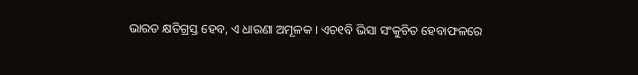ଭାରତ କ୍ଷତିଗ୍ରସ୍ତ ହେବ, ଏ ଧାରଣା ଅମୂଳକ । ଏଚ୧ବି ଭିସା ସଂକୁଚିତ ହେବାଫଳରେ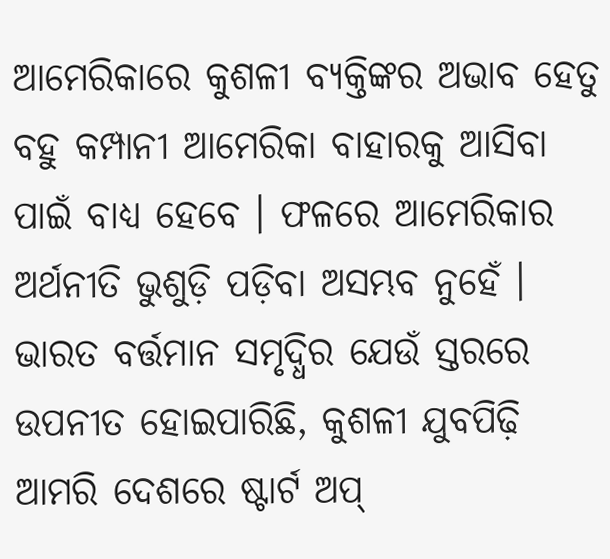ଆମେରିକାରେ କୁଶଳୀ ବ୍ୟକ୍ତିଙ୍କର ଅଭାବ ହେତୁ ବହୁ କମ୍ପାନୀ ଆମେରିକା ବାହାରକୁ ଆସିବା ପାଇଁ ବାଧ୍ୟ ହେବେ । ଫଳରେ ଆମେରିକାର ଅର୍ଥନୀତି ଭୁଶୁଡ଼ି ପଡ଼ିବା ଅସମ୍ଭବ ନୁହେଁ । ଭାରତ ବର୍ତ୍ତମାନ ସମୃଦ୍ଧିର ଯେଉଁ ସ୍ତରରେ ଉପନୀତ ହୋଇପାରିଛି, କୁଶଳୀ ଯୁବପିଢ଼ି ଆମରି ଦେଶରେ ଷ୍ଟାର୍ଟ ଅପ୍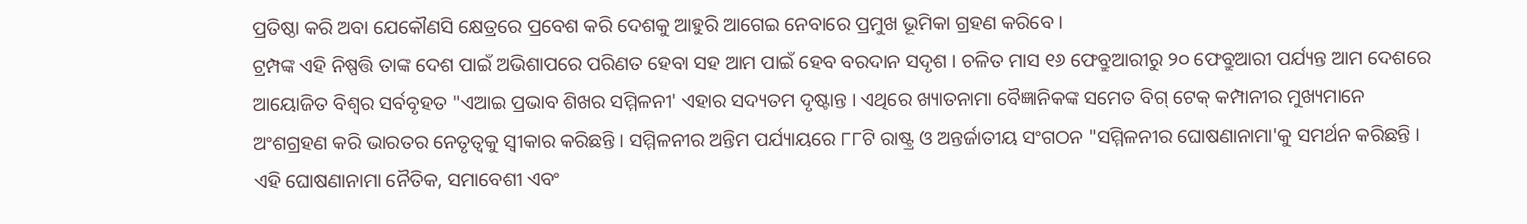ପ୍ରତିଷ୍ଠା କରି ଅବା ଯେକୌଣସି କ୍ଷେତ୍ରରେ ପ୍ରବେଶ କରି ଦେଶକୁ ଆହୁରି ଆଗେଇ ନେବାରେ ପ୍ରମୁଖ ଭୂମିକା ଗ୍ରହଣ କରିବେ ।
ଟ୍ରମ୍ପଙ୍କ ଏହି ନିଷ୍ପତ୍ତି ତାଙ୍କ ଦେଶ ପାଇଁ ଅଭିଶାପରେ ପରିଣତ ହେବା ସହ ଆମ ପାଇଁ ହେବ ବରଦାନ ସଦୃଶ । ଚଳିତ ମାସ ୧୬ ଫେବ୍ରୁଆରୀରୁ ୨୦ ଫେବ୍ରୁଆରୀ ପର୍ଯ୍ୟନ୍ତ ଆମ ଦେଶରେ ଆୟୋଜିତ ବିଶ୍ୱର ସର୍ବବୃହତ "ଏଆଇ ପ୍ରଭାବ ଶିଖର ସମ୍ମିଳନୀ' ଏହାର ସଦ୍ୟତମ ଦୃଷ୍ଟାନ୍ତ । ଏଥିରେ ଖ୍ୟାତନାମା ବୈଜ୍ଞାନିକଙ୍କ ସମେତ ବିଗ୍ ଟେକ୍ କମ୍ପାନୀର ମୁଖ୍ୟମାନେ ଅଂଶଗ୍ରହଣ କରି ଭାରତର ନେତୃତ୍ୱକୁ ସ୍ୱୀକାର କରିଛନ୍ତି । ସମ୍ମିଳନୀର ଅନ୍ତିମ ପର୍ଯ୍ୟାୟରେ ୮୮ଟି ରାଷ୍ଟ୍ର ଓ ଅନ୍ତର୍ଜାତୀୟ ସଂଗଠନ "ସମ୍ମିଳନୀର ଘୋଷଣାନାମା'କୁ ସମର୍ଥନ କରିଛନ୍ତି । ଏହି ଘୋଷଣାନାମା ନୈତିକ, ସମାବେଶୀ ଏବଂ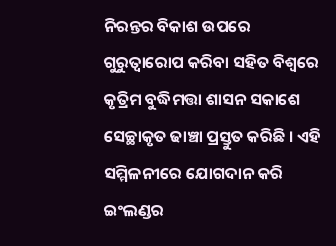ନିରନ୍ତର ବିକାଶ ଉପରେ ଗୁରୁତ୍ୱାରୋପ କରିବା ସହିତ ବିଶ୍ୱରେ କୃତ୍ରିମ ବୁଦ୍ଧିମତ୍ତା ଶାସନ ସକାଶେ ସେଚ୍ଛାକୃତ ଢାଞ୍ଚା ପ୍ରସ୍ତୁତ କରିଛି । ଏହି ସମ୍ମିଳନୀରେ ଯୋଗଦାନ କରି ଇଂଲଣ୍ଡର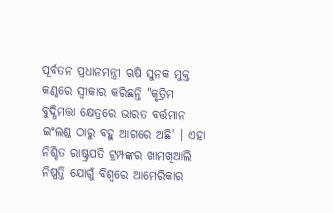ପୂର୍ବତନ ପ୍ରଧାନମନ୍ତ୍ରୀ ଋଷି ସୁନକ ମୁକ୍ତ କଣ୍ଠରେ ସ୍ୱୀକାର କରିଛନ୍ତି "କୃତ୍ରିମ ବୁଦ୍ଧିମତ୍ତା କ୍ଷେତ୍ରରେ ଭାରତ ବର୍ତ୍ତମାନ ଇଂଲଣ୍ଡ ଠାରୁ ବହୁ ଆଗରେ ଅଛି' । ଏହା ନିଶ୍ଚିତ ରାଷ୍ଟ୍ରପତି ଟ୍ରମ୍ପଙ୍କର ଖାମଖିଆଲି ନିଷ୍ପତ୍ତି ଯୋଗୁଁ ବିଶ୍ୱରେ ଆମେରିକାର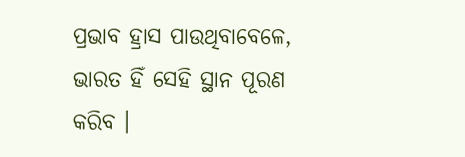ପ୍ରଭାବ ହ୍ରାସ ପାଉଥିବାବେଳେ, ଭାରତ ହିଁ ସେହି ସ୍ଥାନ ପୂରଣ କରିବ ।